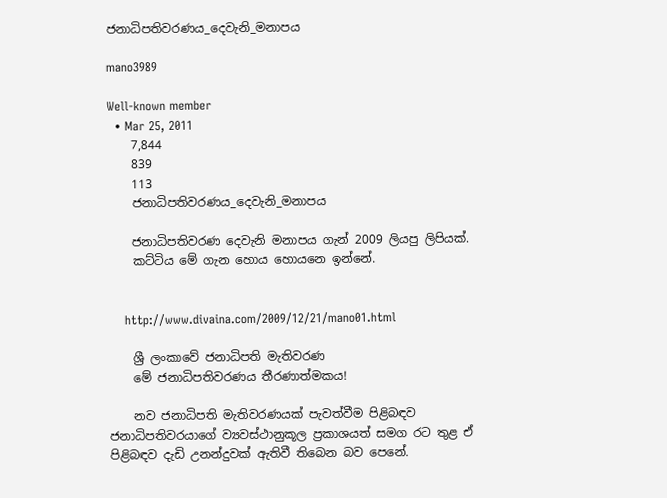ජනාධිපතිවරණය_දෙවැනි_මනාපය

mano3989

Well-known member
  • Mar 25, 2011
    7,844
    839
    113
    ජනාධිපතිවරණය_දෙවැනි_මනාපය

    ජනාධිපතිවරණ දෙවැනි මනාපය ගැන් 2009 ලියපු ලිපියක්.
    කට්ටිය මේ ගැන හොය හොයනෙ ඉන්නේ.


    http://www.divaina.com/2009/12/21/mano01.html

    ශ්‍රී ලංකාවේ ජනාධිපති මැතිවරණ
    මේ ජනාධිපතිවරණය තීරණාත්මකය!

    නව ජනාධිපති මැතිවරණයක්‌ පැවත්වීම පිළිබඳව ජනාධිපතිවරයාගේ ව්‍යවස්‌ථානුකූල ප්‍රකාශයත් සමග රට තුළ ඒ පිළිබඳව දැඩි උනන්දුවක්‌ ඇතිවී තිබෙන බව පෙනේ.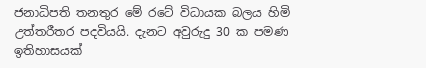ජනාධිපති තනතුර මේ රටේ විධායක බලය හිමි උත්තරීතර පදවියයි. දැනට අවුරුදු 30 ක පමණ ඉතිහාසයක්‌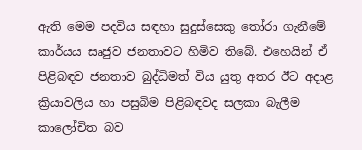ඇති මෙම පදවිය සඳහා සුදුස්‌සෙකු තෝරා ගැනීමේ කාර්යය සෘජුව ජනතාවට හිමිව තිබේ. එහෙයින් ඒ පිළිබඳව ජනතාව බුද්ධිමත් විය යුතු අතර ඊට අදාළ ක්‍රියාවලිය හා පසුබිම පිළිබඳවද සලකා බැලීම කාලෝචිත බව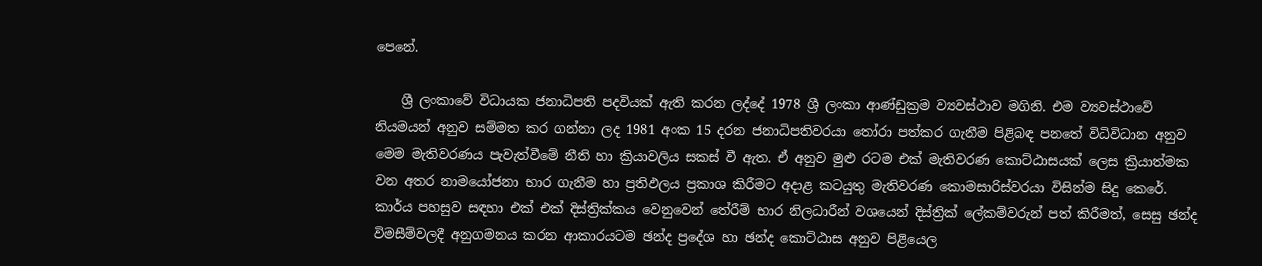පෙනේ.

    ශ්‍රී ලංකාවේ විධායක ජනාධිපති පදවියක්‌ ඇති කරන ලද්දේ 1978 ශ්‍රී ලංකා ආණ්‌ඩුක්‍රම ව්‍යවස්‌ථාව මගිනි. එම ව්‍යවස්‌ථාවේ නියමයන් අනුව සම්මත කර ගන්නා ලද 1981 අංක 15 දරන ජනාධිපතිවරයා තෝරා පත්කර ගැනීම පිළිබඳ පනතේ විධිවිධාන අනුව මෙම මැතිවරණය පැවැත්වීමේ නීති හා ක්‍රියාවලිය සකස්‌ වී ඇත. ඒ අනුව මුළු රටම එක්‌ මැතිවරණ කොට්‌ඨාසයක්‌ ලෙස ක්‍රියාත්මක වන අතර නාමයෝජනා භාර ගැනීම හා ප්‍රතිඵලය ප්‍රකාශ කිරීමට අදාළ කටයුතු මැතිවරණ කොමසාරිස්‌වරයා විසින්ම සිදු කෙරේ. කාර්ය පහසුව සඳහා එක්‌ එක්‌ දිස්‌ත්‍රික්‌කය වෙනුවෙන් තේරීම් භාර නිලධාරීන් වශයෙන් දිස්‌ත්‍රික්‌ ලේකම්වරුන් පත් කිරීමත්, සෙසු ඡන්ද විමසීම්වලදී අනුගමනය කරන ආකාරයටම ඡන්ද ප්‍රදේශ හා ඡන්ද කොට්‌ඨාස අනුව පිළියෙල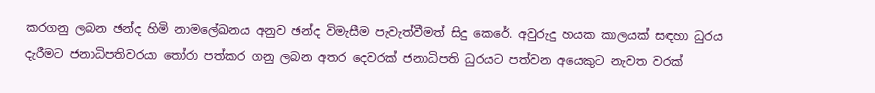කරගනු ලබන ඡන්ද හිමි නාමලේඛනය අනුව ඡන්ද විමැසීම පැවැත්වීමත් සිදු කෙරේ. අවුරුදු හයක කාලයක්‌ සඳහා ධුරය දැරීමට ජනාධිපතිවරයා තෝරා පත්කර ගනු ලබන අතර දෙවරක්‌ ජනාධිපති ධුරයට පත්වන අයෙකුට නැවත වරක්‌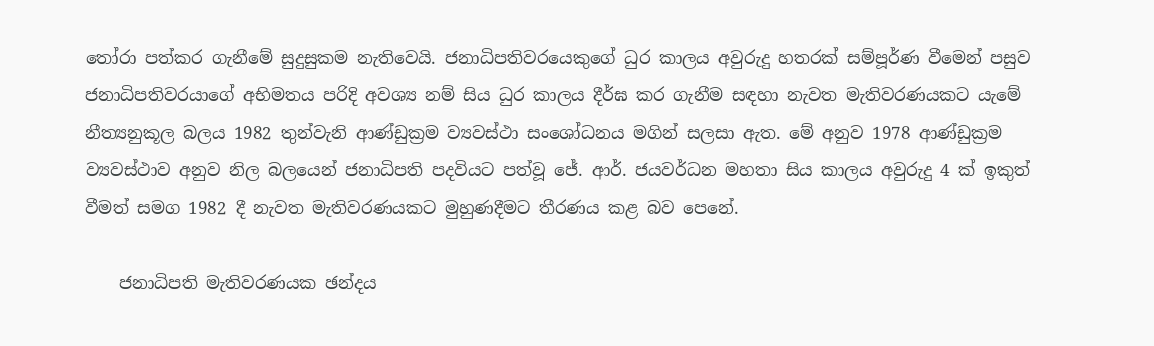තෝරා පත්කර ගැනීමේ සුදුසුකම නැතිවෙයි. ජනාධිපතිවරයෙකුගේ ධුර කාලය අවුරුදු හතරක්‌ සම්පූර්ණ වීමෙන් පසුව ජනාධිපතිවරයාගේ අභිමතය පරිදි අවශ්‍ය නම් සිය ධුර කාලය දීර්ඝ කර ගැනීම සඳහා නැවත මැතිවරණයකට යැමේ නීත්‍යනුකූල බලය 1982 තුන්වැනි ආණ්‌ඩුක්‍රම ව්‍යවස්‌ථා සංශෝධනය මගින් සලසා ඇත. මේ අනුව 1978 ආණ්‌ඩුක්‍රම ව්‍යවස්‌ථාව අනුව නිල බලයෙන් ජනාධිපති පදවියට පත්වූ ජේ. ආර්. ජයවර්ධන මහතා සිය කාලය අවුරුදු 4 ක්‌ ඉකුත් වීමත් සමග 1982 දී නැවත මැතිවරණයකට මුහුණදීමට තීරණය කළ බව පෙනේ.

    ජනාධිපති මැතිවරණයක ඡන්දය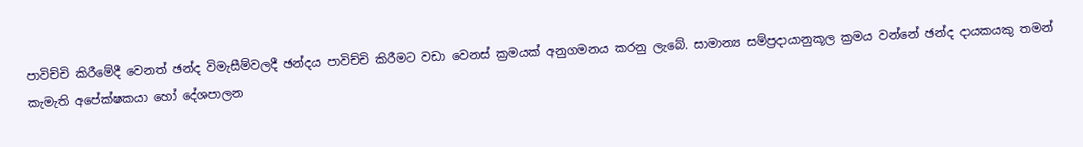පාවිච්චි කිරීමේදී වෙනත් ඡන්ද විමැසීම්වලදී ඡන්දය පාවිච්චි කිරීමට වඩා වෙනස්‌ ක්‍රමයක්‌ අනුගමනය කරනු ලැබේ. සාමාන්‍ය සම්ප්‍රදායානුකූල ක්‍රමය වන්නේ ඡන්ද දායකයකු තමන් කැමැති අපේක්‌ෂකයා හෝ දේශපාලන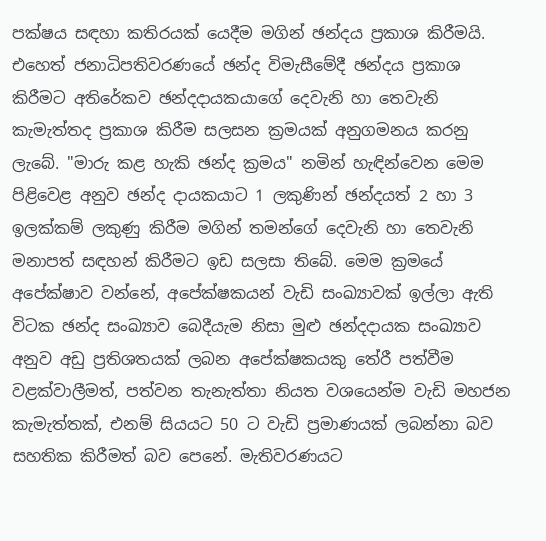පක්‌ෂය සඳහා කතිරයක්‌ යෙදීම මගින් ඡන්දය ප්‍රකාශ කිරීමයි. එහෙත් ජනාධිපතිවරණයේ ඡන්ද විමැසීමේදී ඡන්දය ප්‍රකාශ කිරීමට අතිරේකව ඡන්දදායකයාගේ දෙවැනි හා තෙවැනි කැමැත්තද ප්‍රකාශ කිරීම සලසන ක්‍රමයක්‌ අනුගමනය කරනු ලැබේ. "මාරු කළ හැකි ඡන්ද ක්‍රමය" නමින් හැඳින්වෙන මෙම පිළිවෙළ අනුව ඡන්ද දායකයාට 1 ලකුණින් ඡන්දයත් 2 හා 3 ඉලක්‌කම් ලකුණු කිරීම මගින් තමන්ගේ දෙවැනි හා තෙවැනි මනාපත් සඳහන් කිරීමට ඉඩ සලසා තිබේ. මෙම ක්‍රමයේ අපේක්‌ෂාව වන්නේ, අපේක්‌ෂකයන් වැඩි සංඛ්‍යාවක්‌ ඉල්ලා ඇති විටක ඡන්ද සංඛ්‍යාව බෙදීයැම නිසා මුළු ඡන්දදායක සංඛ්‍යාව අනුව අඩු ප්‍රතිශතයක්‌ ලබන අපේක්‌ෂකයකු තේරී පත්වීම වළක්‌වාලීමත්, පත්වන තැනැත්තා නියත වශයෙන්ම වැඩි මහජන කැමැත්තක්‌, එනම් සියයට 50 ට වැඩි ප්‍රමාණයක්‌ ලබන්නා බව සහතික කිරීමත් බව පෙනේ. මැතිවරණයට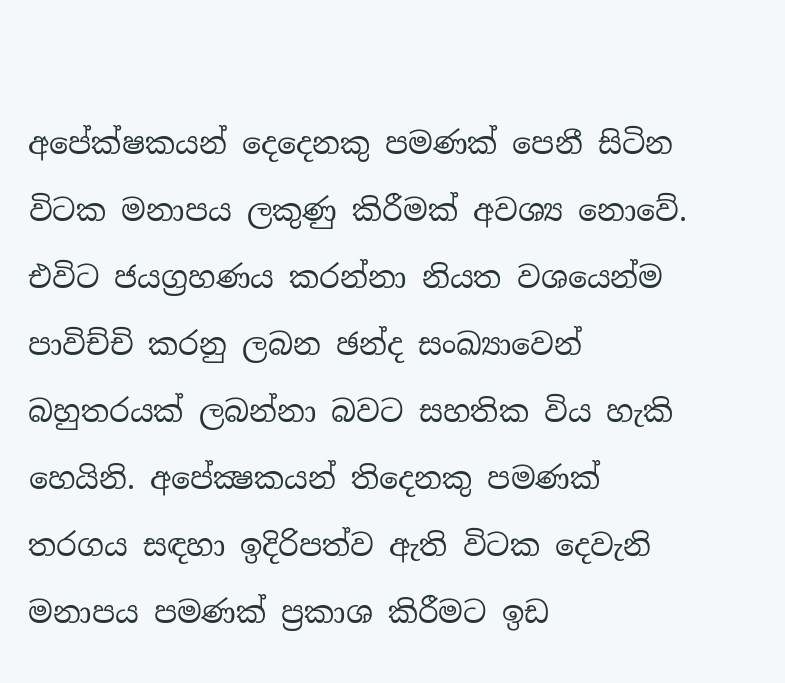අපේක්‌ෂකයන් දෙදෙනකු පමණක්‌ පෙනී සිටින විටක මනාපය ලකුණු කිරීමක්‌ අවශ්‍ය නොවේ. එවිට ජයග්‍රහණය කරන්නා නියත වශයෙන්ම පාවිච්චි කරනු ලබන ඡන්ද සංඛ්‍යාවෙන් බහුතරයක්‌ ලබන්නා බවට සහතික විය හැකි හෙයිනි. අපේක්‍ෂකයන් තිදෙනකු පමණක්‌ තරගය සඳහා ඉදිරිපත්ව ඇති විටක දෙවැනි මනාපය පමණක්‌ ප්‍රකාශ කිරීමට ඉඩ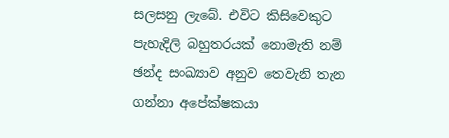සලසනු ලැබේ. එවිට කිසිවෙකුට පැහැදිලි බහුතරයක්‌ නොමැති නම් ඡන්ද සංඛ්‍යාව අනුව තෙවැනි තැන ගන්නා අපේක්‌ෂකයා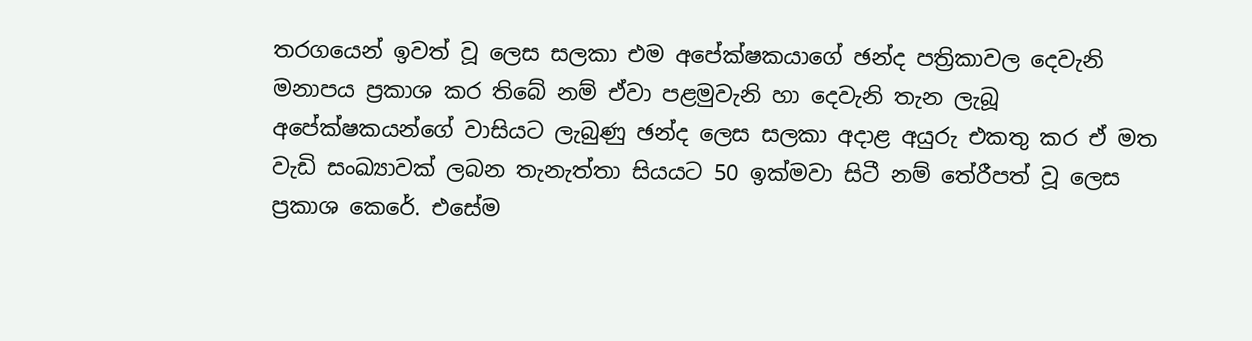තරගයෙන් ඉවත් වූ ලෙස සලකා එම අපේක්‌ෂකයාගේ ඡන්ද පත්‍රිකාවල දෙවැනි මනාපය ප්‍රකාශ කර තිබේ නම් ඒවා පළමුවැනි හා දෙවැනි තැන ලැබූ අපේක්‌ෂකයන්ගේ වාසියට ලැබුණු ඡන්ද ලෙස සලකා අදාළ අයුරු එකතු කර ඒ මත වැඩි සංඛ්‍යාවක්‌ ලබන තැනැත්තා සියයට 50 ඉක්‌මවා සිටී නම් තේරීපත් වූ ලෙස ප්‍රකාශ කෙරේ. එසේම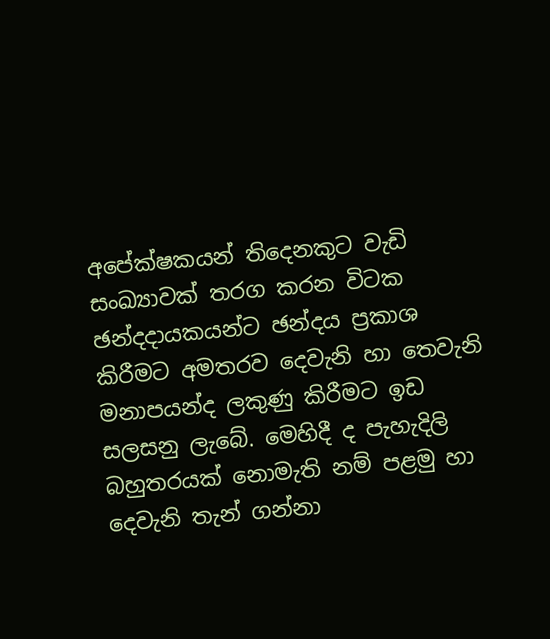අපේක්‌ෂකයන් තිදෙනකුට වැඩි සංඛ්‍යාවක්‌ තරග කරන විටක ඡන්දදායකයන්ට ඡන්දය ප්‍රකාශ කිරීමට අමතරව දෙවැනි හා තෙවැනි මනාපයන්ද ලකුණු කිරීමට ඉඩ සලසනු ලැබේ. මෙහිදී ද පැහැදිලි බහුතරයක්‌ නොමැති නම් පළමු හා දෙවැනි තැන් ගන්නා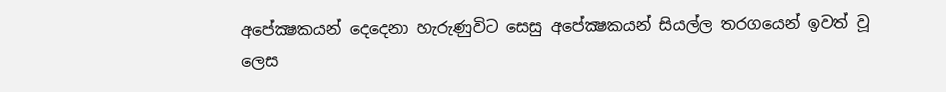අපේක්‍ෂකයන් දෙදෙනා හැරුණුවිට සෙසු අපේක්‍ෂකයන් සියල්ල තරගයෙන් ඉවත් වූ ලෙස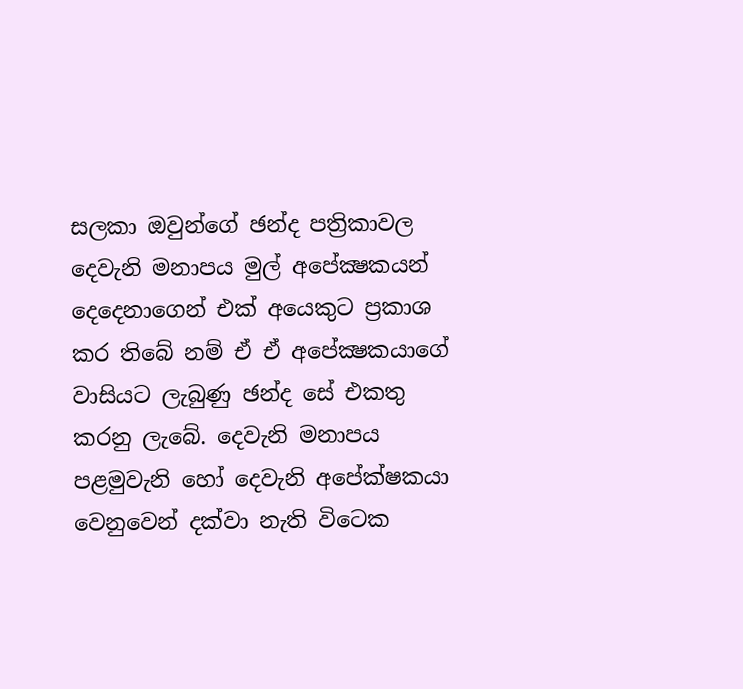සලකා ඔවුන්ගේ ඡන්ද පත්‍රිකාවල දෙවැනි මනාපය මුල් අපේක්‍ෂකයන් දෙදෙනාගෙන් එක්‌ අයෙකුට ප්‍රකාශ කර තිබේ නම් ඒ ඒ අපේක්‍ෂකයාගේ වාසියට ලැබුණු ඡන්ද සේ එකතු කරනු ලැබේ. දෙවැනි මනාපය පළමුවැනි හෝ දෙවැනි අපේක්‌ෂකයා වෙනුවෙන් දක්‌වා නැති විටෙක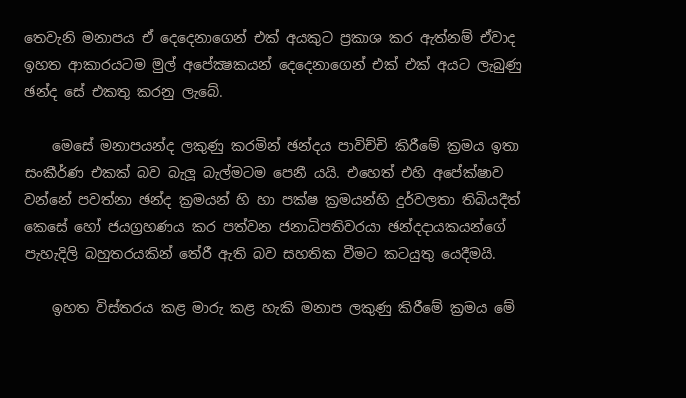තෙවැනි මනාපය ඒ දෙදෙනාගෙන් එක්‌ අයකුට ප්‍රකාශ කර ඇත්නම් ඒවාද ඉහත ආකාරයටම මුල් අපේක්‍ෂකයන් දෙදෙනාගෙන් එක්‌ එක්‌ අයට ලැබුණු ඡන්ද සේ එකතු කරනු ලැබේ.

    මෙසේ මනාපයන්ද ලකුණු කරමින් ඡන්දය පාවිච්චි කිරීමේ ක්‍රමය ඉතා සංකීර්ණ එකක්‌ බව බැලූ බැල්මටම පෙනී යයි. එහෙත් එහි අපේක්‌ෂාව වන්නේ පවත්නා ඡන්ද ක්‍රමයන් හි හා පක්‌ෂ ක්‍රමයන්හි දුර්වලතා තිබියදීත් කෙසේ හෝ ජයග්‍රහණය කර පත්වන ජනාධිපතිවරයා ඡන්දදායකයන්ගේ පැහැදිලි බහුතරයකින් තේරී ඇති බව සහතික වීමට කටයුතු යෙදීමයි.

    ඉහත විස්‌තරය කළ මාරු කළ හැකි මනාප ලකුණු කිරීමේ ක්‍රමය මේ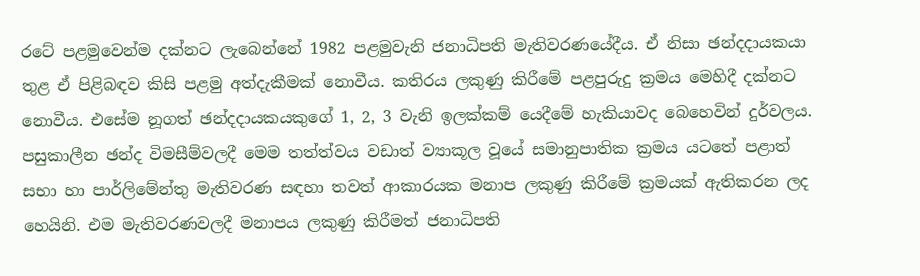රටේ පළමුවෙන්ම දක්‌නට ලැබෙන්නේ 1982 පළමුවැනි ජනාධිපති මැතිවරණයේදීය. ඒ නිසා ඡන්දදායකයා තුළ ඒ පිළිබඳව කිසි පළමු අත්දැකීමක්‌ නොවීය. කතිරය ලකුණු කිරීමේ පළපුරුදු ක්‍රමය මෙහිදී දක්‌නට නොවීය. එසේම නූගත් ඡන්දදායකයකුගේ 1, 2, 3 වැනි ඉලක්‌කම් යෙදීමේ හැකියාවද බෙහෙවින් දුර්වලය. පසුකාලීන ඡන්ද විමසීම්වලදී මෙම තත්ත්වය වඩාත් ව්‍යාකූල වූයේ සමානුපාතික ක්‍රමය යටතේ පළාත් සභා හා පාර්ලිමේන්තු මැතිවරණ සඳහා තවත් ආකාරයක මනාප ලකුණු කිරීමේ ක්‍රමයක්‌ ඇතිකරන ලද හෙයිනි. එම මැතිවරණවලදී මනාපය ලකුණු කිරීමත් ජනාධිපති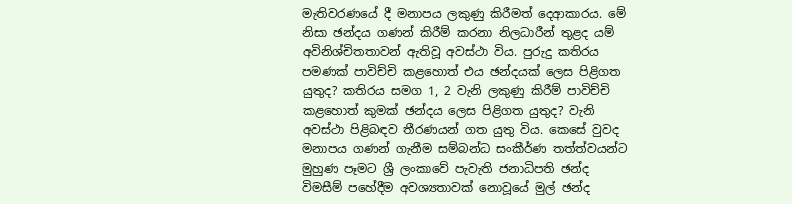මැතිවරණයේ දී මනාපය ලකුණු කිරීමත් දෙආකාරය. මේ නිසා ඡන්දය ගණන් කිරීම් කරනා නිලධාරීන් තුළද යම් අවිනිශ්චිතතාවන් ඇතිවූ අවස්‌ථා විය. පුරුදු කතිරය පමණක්‌ පාවිච්චි කළහොත් එය ඡන්දයක්‌ ලෙස පිළිගත යුතුද? කතිරය සමග 1, 2 වැනි ලකුණු කිරීම් පාවිච්චි කළහොත් කුමක්‌ ඡන්දය ලෙස පිළිගත යුතුද? වැනි අවස්‌ථා පිළිබඳව තීරණයන් ගත යුතු විය. කෙසේ වුවද මනාපය ගණන් ගැනීම සම්බන්ධ සංකීර්ණ තත්ත්වයන්ට මුහුණ පෑමට ශ්‍රී ලංකාවේ පැවැති ජනාධිපති ඡන්ද විමසීම් පහේදීම අවශ්‍යතාවක්‌ නොවූයේ මුල් ඡන්ද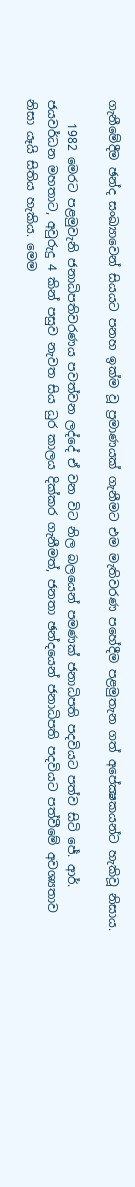ගැනීමේදීම ඡන්ද සංඛ්‍යාවෙන් සියයට පනහ ඉක්‌ම වූ ප්‍රමාණයක්‌ ගැනීමට එම මැතිවරණ පහේදීම පළමුතැන ගත් අපේක්‍ෂකයන්ට හැකිවූ නිසාය.

    1982 මෙරට පළමුවැනි ජනාධිපතිවරණය පවත්වන ලද්දේ ඒ වන විට නිල බලයෙන් පමණක්‌ ජනාධිපති පදවියට පත්ව සිටි ජේ. ආර්. ජයවර්ධන මහතාට, අවුරුදු 4 කින් පසුව නැවත සිය ධුර කාලය දික්‌කර ගැනීමත්, ජනතා ඡන්දයෙන් ජනාධිපති පදවියට පත්වීමේ අවශ්‍යතාව නිසා යෑයි සිතිය හැකිය. මෙම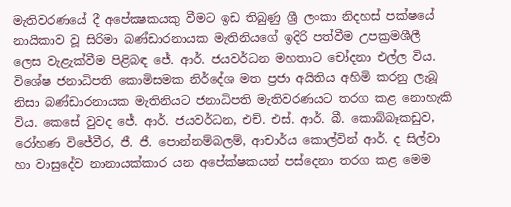මැතිවරණයේ දී අපේක්‍ෂකයකු වීමට ඉඩ තිබුණු ශ්‍රී ලංකා නිදහස්‌ පක්‌ෂයේ නායිකාව වූ සිරිමා බණ්‌ඩාරනායක මැතිනියගේ ඉදිරි පත්වීම උපක්‍රමශීලී ලෙස වැළැක්‌වීම පිළිබඳ ජේ. ආර්. ජයවර්ධන මහතාට චෝදනා එල්ල විය. විශේෂ ජනාධිපති කොමිසමක නිර්දේශ මත ප්‍රජා අයිතිය අහිමි කරනු ලැබූ නිසා බණ්‌ඩාරනායක මැතිනියට ජනාධිපති මැතිවරණයට තරග කළ නොහැකි විය. කෙසේ වුවද ජේ. ආර්. ජයවර්ධන, එච්. එස්‌. ආර්. බී. කොබ්බෑකඩුව, රෝහණ විජේවීර, ජී. ජී. පොන්නම්බලම්, ආචාර්ය කොල්වින් ආර්. ද සිල්වා හා වාසුදේව නානායක්‌කාර යන අපේක්‌ෂකයන් පස්‌දෙනා තරග කළ මෙම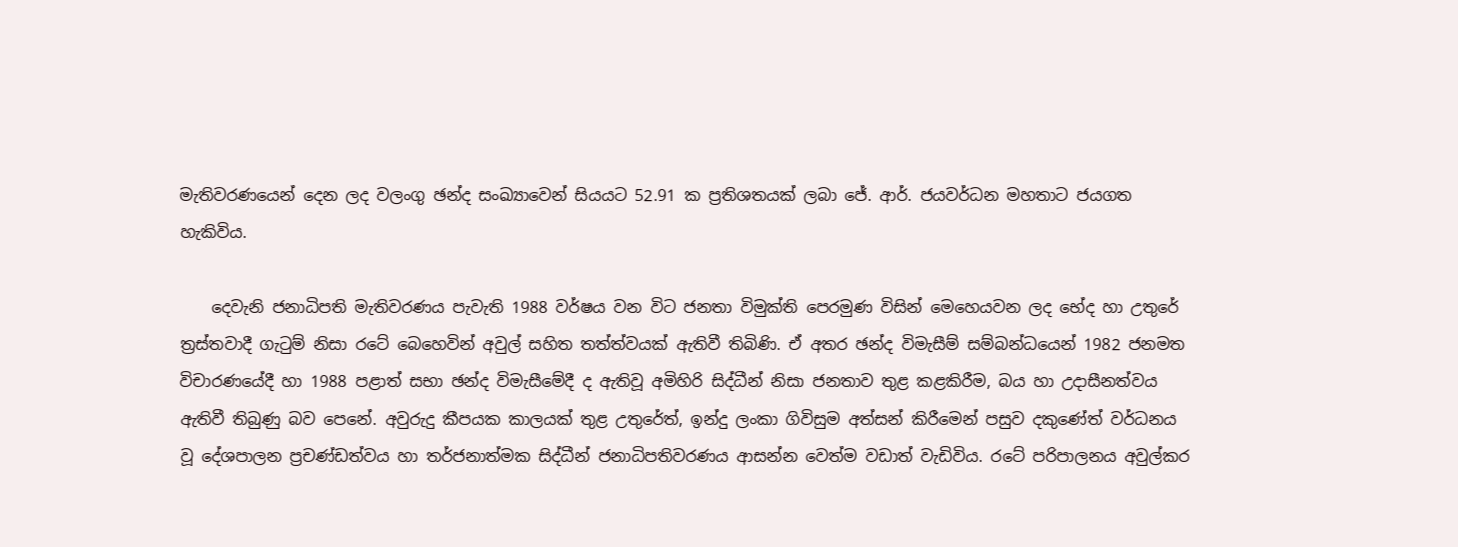මැතිවරණයෙන් දෙන ලද වලංගු ඡන්ද සංඛ්‍යාවෙන් සියයට 52.91 ක ප්‍රතිශතයක්‌ ලබා ජේ. ආර්. ජයවර්ධන මහතාට ජයගත හැකිවිය.

    දෙවැනි ජනාධිපති මැතිවරණය පැවැති 1988 වර්ෂය වන විට ජනතා විමුක්‌ති පෙරමුණ විසින් මෙහෙයවන ලද භේද හා උතුරේ ත්‍රස්‌තවාදී ගැටුම් නිසා රටේ බෙහෙවින් අවුල් සහිත තත්ත්වයක්‌ ඇතිවී තිබිණි. ඒ අතර ඡන්ද විමැසීම් සම්බන්ධයෙන් 1982 ජනමත විචාරණයේදී හා 1988 පළාත් සභා ඡන්ද විමැසීමේදී ද ඇතිවූ අමිහිරි සිද්ධීන් නිසා ජනතාව තුළ කළකිරීම, බය හා උදාසීනත්වය ඇතිවී තිබුණු බව පෙනේ. අවුරුදු කීපයක කාලයක්‌ තුළ උතුරේත්, ඉන්දු ලංකා ගිවිසුම අත්සන් කිරීමෙන් පසුව දකුණේත් වර්ධනය වූ දේශපාලන ප්‍රචණ්‌ඩත්වය හා තර්ජනාත්මක සිද්ධීන් ජනාධිපතිවරණය ආසන්න වෙත්ම වඩාත් වැඩිවිය. රටේ පරිපාලනය අවුල්කර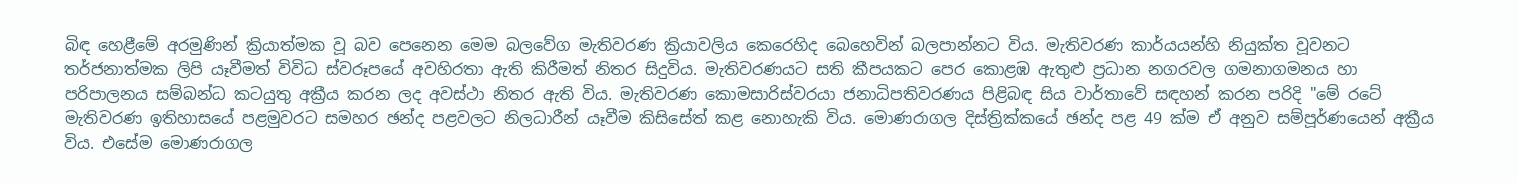බිඳ හෙළීමේ අරමුණින් ක්‍රියාත්මක වූ බව පෙනෙන මෙම බලවේග මැතිවරණ ක්‍රියාවලිය කෙරෙහිද බෙහෙවින් බලපාන්නට විය. මැතිවරණ කාර්යයන්හි නියුක්‌ත වූවනට තර්ජනාත්මක ලිපි යෑවීමත් විවිධ ස්‌වරූපයේ අවහිරතා ඇති කිරීමත් නිතර සිදුවිය. මැතිවරණයට සති කීපයකට පෙර කොළඹ ඇතුළු ප්‍රධාන නගරවල ගමනාගමනය හා පරිපාලනය සම්බන්ධ කටයුතු අක්‍රීය කරන ලද අවස්‌ථා නිතර ඇති විය. මැතිවරණ කොමසාරිස්‌වරයා ජනාධිපතිවරණය පිළිබඳ සිය වාර්තාවේ සඳහන් කරන පරිදි "මේ රටේ මැතිවරණ ඉතිහාසයේ පළමුවරට සමහර ඡන්ද පළවලට නිලධාරීන් යෑවීම කිසිසේත් කළ නොහැකි විය. මොණරාගල දිස්‌ත්‍රික්‌කයේ ඡන්ද පළ 49 ක්‌ම ඒ අනුව සම්පූර්ණයෙන් අක්‍රීය විය. එසේම මොණරාගල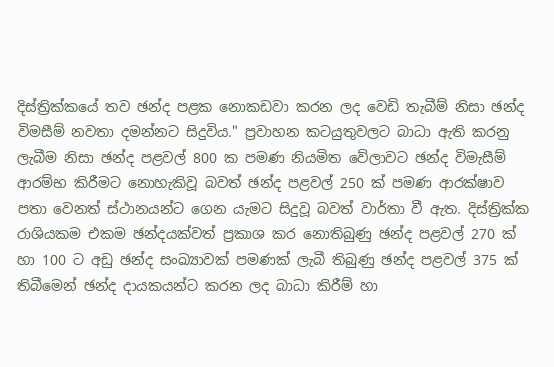දිස්‌ත්‍රික්‌කයේ තව ඡන්ද පළක නොකඩවා කරන ලද වෙඩි තැබීම් නිසා ඡන්ද විමසීම් නවතා දමන්නට සිදුවිය." ප්‍රවාහන කටයුතුවලට බාධා ඇති කරනු ලැබීම නිසා ඡන්ද පළවල් 800 ක පමණ නියමිත වේලාවට ඡන්ද විමැසීම් ආරම්භ කිරීමට නොහැකිවූ බවත් ඡන්ද පළවල් 250 ක්‌ පමණ ආරක්‌ෂාව පතා වෙනත් ස්‌ථානයන්ට ගෙන යැමට සිදුවූ බවත් වාර්තා වී ඇත. දිස්‌ත්‍රික්‌ක රාශියකම එකම ඡන්දයක්‌වත් ප්‍රකාශ කර නොතිබුණු ඡන්ද පළවල් 270 ක්‌ හා 100 ට අඩු ඡන්ද සංඛ්‍යාවක්‌ පමණක්‌ ලැබී තිබුණු ඡන්ද පළවල් 375 ක්‌ තිබීමෙන් ඡන්ද දායකයන්ට කරන ලද බාධා කිරීම් හා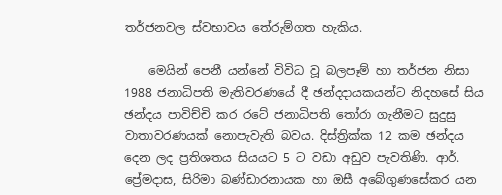තර්ජනවල ස්‌වභාවය තේරුම්ගත හැකිය.

    මෙයින් පෙනී යන්නේ විවිධ වූ බලපෑම් හා තර්ජන නිසා 1988 ජනාධිපති මැතිවරණයේ දී ඡන්දදායකයන්ට නිදහසේ සිය ඡන්දය පාවිච්චි කර රටේ ජනාධිපති තෝරා ගැනීමට සුදුසු වාතාවරණයක්‌ නොපැවැති බවය. දිස්‌ත්‍රික්‌ක 12 කම ඡන්දය දෙන ලද ප්‍රතිශතය සියයට 5 ට වඩා අඩුව පැවතිණි. ආර්. ප්‍රේමදාස, සිරිමා බණ්‌ඩාරනායක හා ඔසී අබේගුණසේකර යන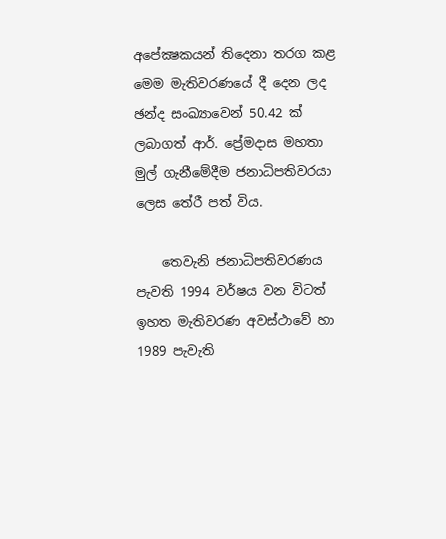අපේක්‍ෂකයන් තිදෙනා තරග කළ මෙම මැතිවරණයේ දී දෙන ලද ඡන්ද සංඛ්‍යාවෙන් 50.42 ක්‌ ලබාගත් ආර්. ප්‍රේමදාස මහතා මුල් ගැනීමේදීම ජනාධිපතිවරයා ලෙස තේරී පත් විය.

    තෙවැනි ජනාධිපතිවරණය පැවති 1994 වර්ෂය වන විටත් ඉහත මැතිවරණ අවස්‌ථාවේ හා 1989 පැවැති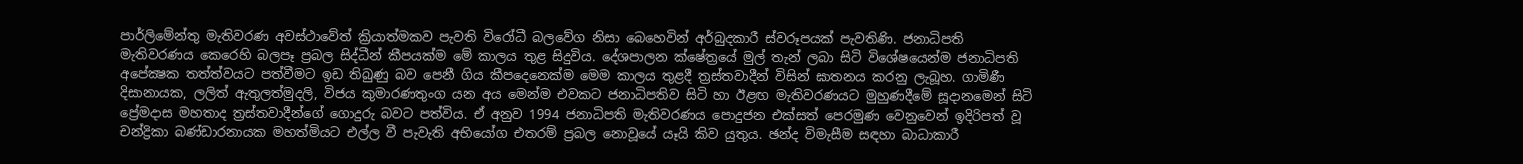පාර්ලිමේන්තු මැතිවරණ අවස්‌ථාවේත් ක්‍රියාත්මකව පැවති විරෝධී බලවේග නිසා බෙහෙවින් අර්බුදකාරී ස්‌වරූපයක්‌ පැවතිණි. ජනාධිපති මැතිවරණය කෙරෙහි බලපෑ ප්‍රබල සිද්ධීන් කීපයක්‌ම මේ කාලය තුළ සිදුවිය. දේශපාලන ක්‌ෂේත්‍රයේ මුල් තැන් ලබා සිටි විශේෂයෙන්ම ජනාධිපති අපේක්‍ෂක තත්ත්වයට පත්වීමට ඉඩ තිබුණු බව පෙනී ගිය කීපදෙනෙක්‌ම මෙම කාලය තුළදී ත්‍රස්‌තවාදීන් විසින් ඝාතනය කරනු ලැබූහ. ගාමිණී දිසානායක, ලලිත් ඇතුලත්මුදලි, විජය කුමාරණතුංග යන අය මෙන්ම එවකට ජනාධිපතිව සිටි හා ඊළඟ මැතිවරණයට මුහුණදීමේ සූදානමෙන් සිටි ප්‍රේමදාස මහතාද ත්‍රස්‌තවාදීන්ගේ ගොදුරු බවට පත්විය. ඒ අනුව 1994 ජනාධිපති මැතිවරණය පොදුජන එක්‌සත් පෙරමුණ වෙනුවෙන් ඉදිරිපත් වූ චන්ද්‍රිකා බණ්‌ඩාරනායක මහත්මියට එල්ල වී පැවැති අභියෝග එතරම් ප්‍රබල නොවූයේ යෑයි කිව යුතුය. ඡන්ද විමැසීම සඳහා බාධාකාරී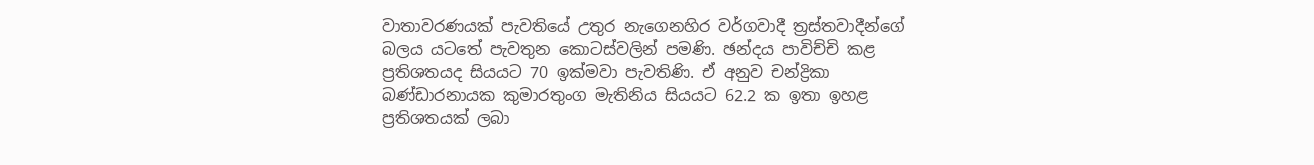වාතාවරණයක්‌ පැවතියේ උතුර නැගෙනහිර වර්ගවාදී ත්‍රස්‌තවාදීන්ගේ බලය යටතේ පැවතුන කොටස්‌වලින් පමණි. ඡන්දය පාවිච්චි කළ ප්‍රතිශතයද සියයට 70 ඉක්‌මවා පැවතිණි. ඒ අනුව චන්ද්‍රිකා බණ්‌ඩාරනායක කුමාරතුංග මැතිනිය සියයට 62.2 ක ඉතා ඉහළ ප්‍රතිශතයක්‌ ලබා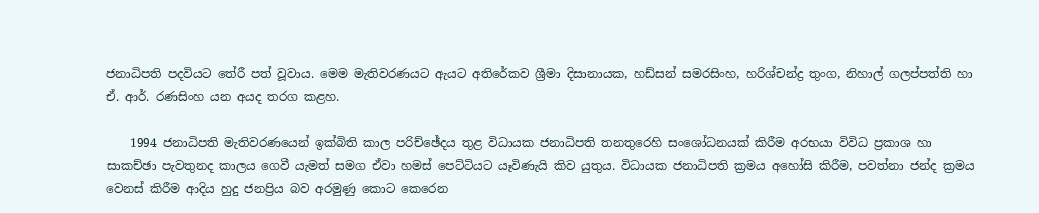ජනාධිපති පදවියට තේරී පත් වූවාය. මෙම මැතිවරණයට ඇයට අතිරේකව ශ්‍රීමා දිසානායක, හඩ්සන් සමරසිංහ, හරිශ්චන්ද්‍ර තුංග, නිහාල් ගලප්පත්ති හා ඒ. ආර්. රණසිංහ යන අයද තරග කළහ.

    1994 ජනාධිපති මැතිවරණයෙන් ඉක්‌බිති කාල පරිච්ඡේදය තුළ විධායක ජනාධිපති තනතුරෙහි සංශෝධනයක්‌ කිරීම අරභයා විවිධ ප්‍රකාශ හා සාකච්ඡා පැවතුනද කාලය ගෙවී යැමත් සමග ඒවා හමස්‌ පෙට්‌ටියට යෑවිණැයි කිව යුතුය. විධායක ජනාධිපති ක්‍රමය අහෝසි කිරීම, පවත්නා ජන්ද ක්‍රමය වෙනස්‌ කිරීම ආදිය හුදු ජනප්‍රිය බව අරමුණු කොට කෙරෙන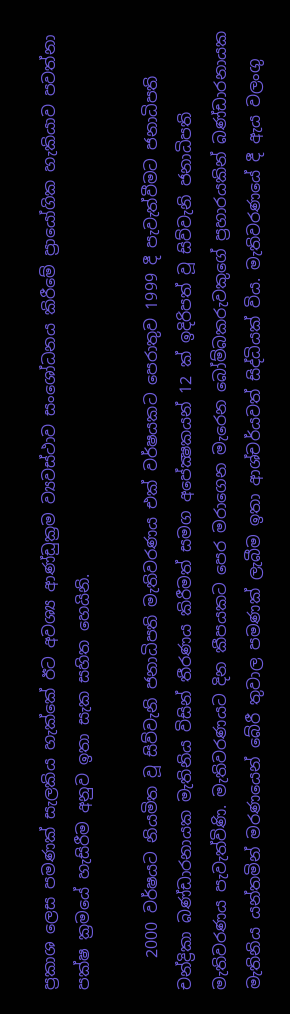ප්‍රකාශ ලෙස පමණක්‌ සැලකිය හැක්‌කේ ඊට අවශ්‍ය ආණ්‌ඩුක්‍රම ව්‍යවස්‌ථාව සංශෝධනය කිරීමේ ප්‍රායෝගික හැකියාව පවත්නා පක්‌ෂ ක්‍රමයේ හැසිරීම අනුව ඉතා සැක සහිත හෙයිනි.

    2000 වර්ෂයට නියමිත වූ සිව්වැනි ජනාධිපති මැතිවරණය එක්‌ වර්ෂයකට පෙරාතුව 1999 දී පැවැත්වීමට ජනාධිපති චන්ද්‍රිකා බණ්‌ඩාරනායක මැතිනිය විසින් තීරණය කිරීමත් සමග අපේක්‍ෂකයන් 12 ක්‌ ඉදිරිපත් වූ සිව්වැනි ජනාධිපති මැතිවරණය පැවැත්විණි. මැතිවරණයට දින කීපයකට පෙර මරාගෙන මැරෙන බෝම්බකරුවකුගේ ප්‍රහාරයකින් බණ්‌ඩාරනායක මැතිනිය යන්තමින් මරණයෙන් බේරී තුවාල පමණක්‌ ලැබීම ඉතා ආශ්චර්යවත් සිද්ධියක්‌ විය. මැතිවරණයේ දී ඇය වලංගු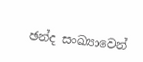ඡන්ද සංඛ්‍යාවෙන්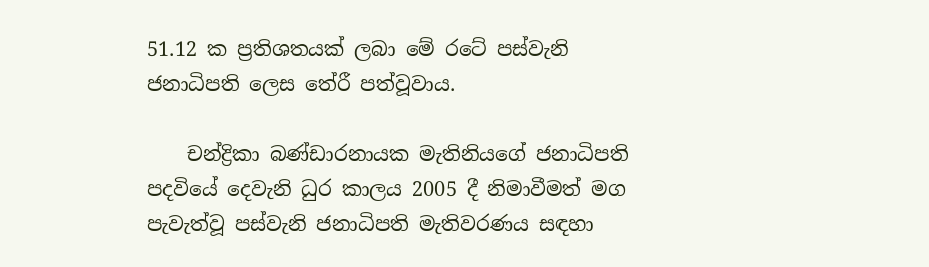51.12 ක ප්‍රතිශතයක්‌ ලබා මේ රටේ පස්‌වැනි ජනාධිපති ලෙස තේරී පත්වූවාය.

    චන්ද්‍රිකා බණ්‌ඩාරනායක මැතිනියගේ ජනාධිපති පදවියේ දෙවැනි ධුර කාලය 2005 දී නිමාවීමත් මග පැවැත්වූ පස්‌වැනි ජනාධිපති මැතිවරණය සඳහා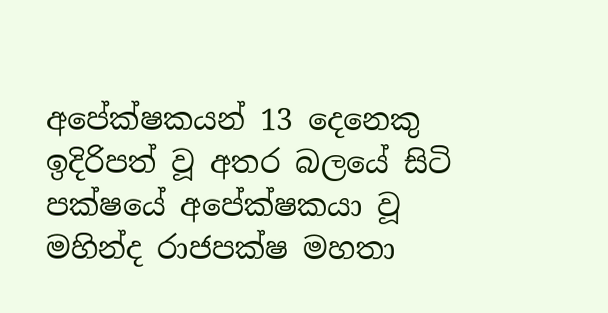අපේක්‌ෂකයන් 13 දෙනෙකු ඉදිරිපත් වූ අතර බලයේ සිටි පක්‌ෂයේ අපේක්‌ෂකයා වූ මහින්ද රාජපක්‌ෂ මහතා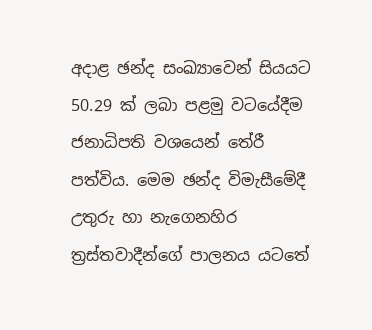අදාළ ඡන්ද සංඛ්‍යාවෙන් සියයට 50.29 ක්‌ ලබා පළමු වටයේදීම ජනාධිපති වශයෙන් තේරී පත්විය. මෙම ඡන්ද විමැසීමේදී උතුරු හා නැගෙනහිර ත්‍රස්‌තවාදීන්ගේ පාලනය යටතේ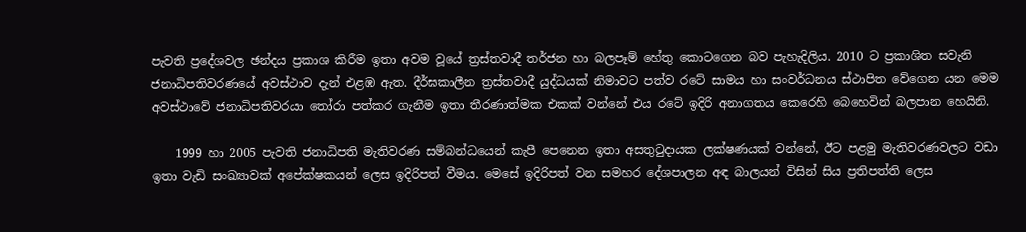පැවති ප්‍රදේශවල ඡන්දය ප්‍රකාශ කිරීම ඉතා අවම වූයේ ත්‍රස්‌තවාදී තර්ජන හා බලපෑම් හේතු කොටගෙන බව පැහැදිලිය. 2010 ට ප්‍රකාශිත සවැනි ජනාධිපතිවරණයේ අවස්‌ථාව දැන් එළඹ ඇත. දීර්ඝකාලීන ත්‍රස්‌තවාදී යුද්ධයක්‌ නිමාවට පත්ව රටේ සාමය හා සංවර්ධනය ස්‌ථාපිත වේගෙන යන මෙම අවස්‌ථාවේ ජනාධිපතිවරයා තෝරා පත්කර ගැනීම ඉතා තීරණාත්මක එකක්‌ වන්නේ එය රටේ ඉදිරි අනාගතය කෙරෙහි බෙහෙවින් බලපාන හෙයිනි.

    1999 හා 2005 පැවති ජනාධිපති මැතිවරණ සම්බන්ධයෙන් කැපී පෙනෙන ඉතා අසතුටුදායක ලක්‌ෂණයක්‌ වන්නේ, ඊට පළමු මැතිවරණවලට වඩා ඉතා වැඩි සංඛ්‍යාවක්‌ අපේක්‌ෂකයන් ලෙස ඉදිරිපත් වීමය. මෙසේ ඉදිරිපත් වන සමහර දේශපාලන අඳ බාලයන් විසින් සිය ප්‍රතිපත්ති ලෙස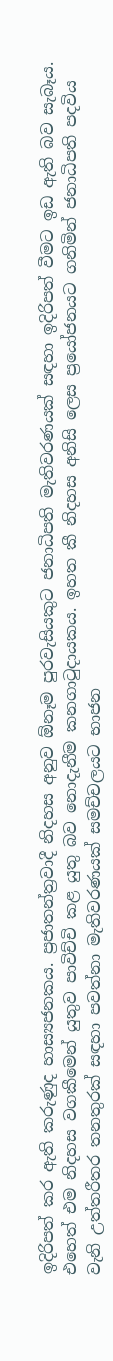ඉදිරිපත් කර ඇති කරුණුද හාස්‍යජනකය. ප්‍රජාතන්ත්‍රවාදී නිදහස අනුව ඕනෑම පුරවැසියකුට ජනාධිපති මැතිවරණයක්‌ සඳහා ඉදිරිපත් වීමට ඉඩ ඇති බව සැබෑය. එහෙත් එම නිදහස වගකීමෙන් යුතුව පාවිච්චි කළ යුතු බව නොදැනීම කනගාටුදායකය. ඉහත කී නිදහස අනිසි ලෙස ප්‍රයෝජනයට ගනිමින් ජනාධිපති පදවිය වැනි උත්තරීතර තනතුරක්‌ සඳහා පවත්නා මැතිවරණයක්‌ සමච්චලයට භාජන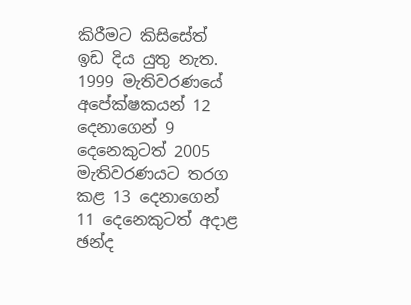කිරීමට කිසිසේත් ඉඩ දිය යුතු නැත. 1999 මැතිවරණයේ අපේක්‌ෂකයන් 12 දෙනාගෙන් 9 දෙනෙකුටත් 2005 මැතිවරණයට තරග කළ 13 දෙනාගෙන් 11 දෙනෙකුටත් අදාළ ඡන්ද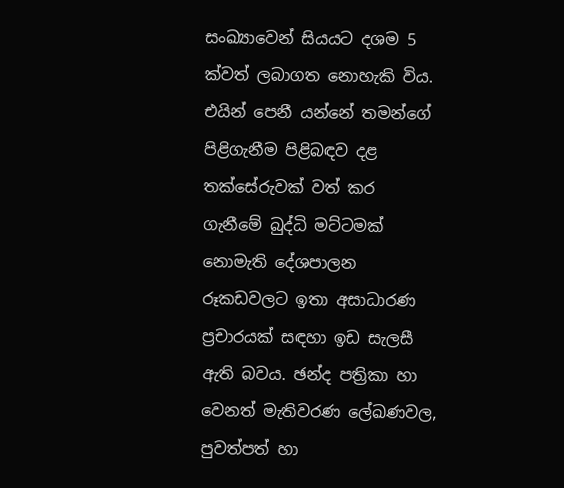සංඛ්‍යාවෙන් සියයට දශම 5 ක්‌වත් ලබාගත නොහැකි විය. එයින් පෙනී යන්නේ තමන්ගේ පිළිගැනීම පිළිබඳව දළ තක්‌සේරුවක්‌ වත් කර ගැනීමේ බුද්ධි මට්‌ටමක්‌ නොමැති දේශපාලන රූකඩවලට ඉතා අසාධාරණ ප්‍රචාරයක්‌ සඳහා ඉඩ සැලසී ඇති බවය. ඡන්ද පත්‍රිකා හා වෙනත් මැතිවරණ ලේඛණවල, පුවත්පත් හා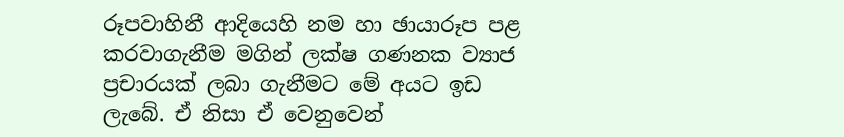රූපවාහිනී ආදියෙහි නම හා ඡායාරූප පළ කරවාගැනීම මගින් ලක්‌ෂ ගණනක ව්‍යාජ ප්‍රචාරයක්‌ ලබා ගැනීමට මේ අයට ඉඩ ලැබේ. ඒ නිසා ඒ වෙනුවෙන්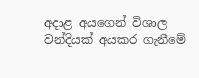අදාළ අයගෙන් විශාල වන්දියක්‌ අයකර ගැනීමේ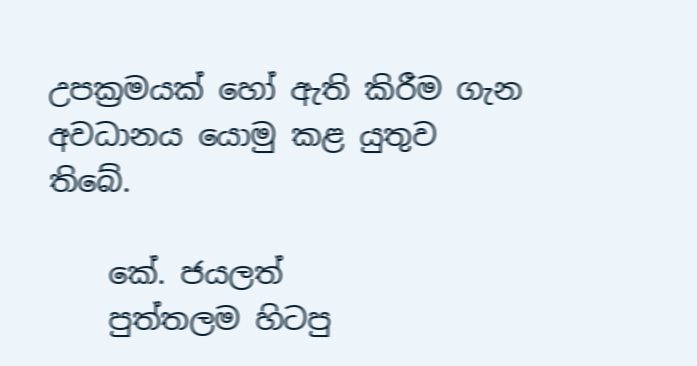උපක්‍රමයක්‌ හෝ ඇති කිරීම ගැන අවධානය යොමු කළ යුතුව තිබේ.

    කේ. ජයලත්
    පුත්තලම හිටපු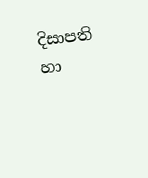දිසාපති හා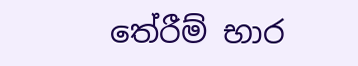තේරීම් භාර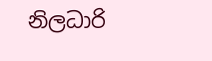නිලධාරි‍